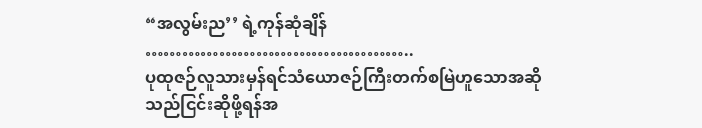“အလွမ်းည’’ ရဲ့ကုန်ဆုံချိန်
……………………………………..
ပုထုဇဉ်လူသားမှန်ရင်သံယောဇဉ်ကြီးတက်စမြဲဟူသောအဆိုသည်ငြင်းဆိုဖို့ရန်အ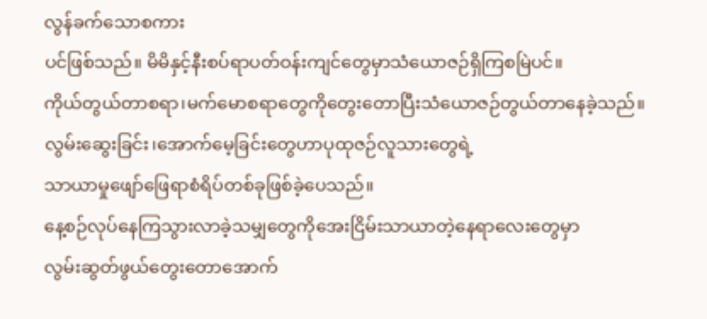လွန်ခက်သောစကား
ပင်ဖြစ်သည်။ မိမိနှင့်နီးစပ်ရာပတ်ဝန်းကျင်တွေမှာသံယောဇဉ်ရှိကြစမြဲပင်။
ကိုယ်တွယ်တာစရာ၊မက်မောစရာတွေကိုတွေးတောပြီးသံယောဇဉ်တွယ်တာနေခဲ့သည်။
လွမ်းဆွေးခြင်း၊အောက်မေ့ခြင်းတွေဟာပုထုဇဉ်လူသားတွေရဲ့
သာယာမှုဖျော်ဖြေရာစံရိပ်တစ်ခုဖြစ်ခဲ့ပေသည်။
နေ့စဉ်လုပ်နေကြသွားလာခဲ့သမျှတွေကိုအေးငြိမ်းသာယာတဲ့နေရာလေးတွေမှာ
လွမ်းဆွတ်ဖွယ်တွေးတောအောက်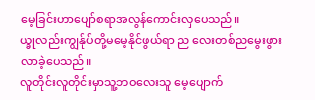မေ့ခြင်းဟာပျော်စရာအလွန်ကောင်းလှပေသည်။
ယ္ခုလည်းကျွန်ုပ်တို့မမေ့နိုင်ဖွယ်ရာ ည လေးတစ်ညမွေးဖွားလာခဲ့ပေသည်။
လူတိုင်းလူတိုင်းမှာသူ့ဘဝလေးသူ မေ့ပျောက်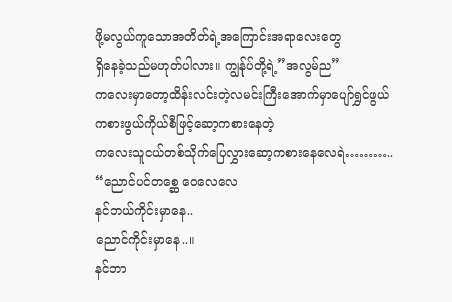ဖို့မလွယ်ကူသောအတိတ်ရဲ့အကြောင်းအရာလေးတွေ
ရှိနေခဲ့သည်မဟုတ်ပါလား။ ကျွန်ုပ်တို့ရဲ့”အလွမ်ည”
ကလေးမှာတော့ထိန်းလင်းတဲ့လမင်းကြီးအောက်မှာပျော်ရွှင်ဖွယ်
ကစားဖွယ်ကိုယ်စီဖြင့်ဆော့ကစားနေတဲ့
ကလေးသူငယ်တစ်သိုက်ပြေလွှားဆော့ကစားနေလေရဲ………..
“ညောင်ပင်တစ္ဆေ ဝေလေလေ
နင်ဘယ်ကိုင်းမှာနေ..
ညောင်ကိုင်းမှာနေ..။
နင်ဘာ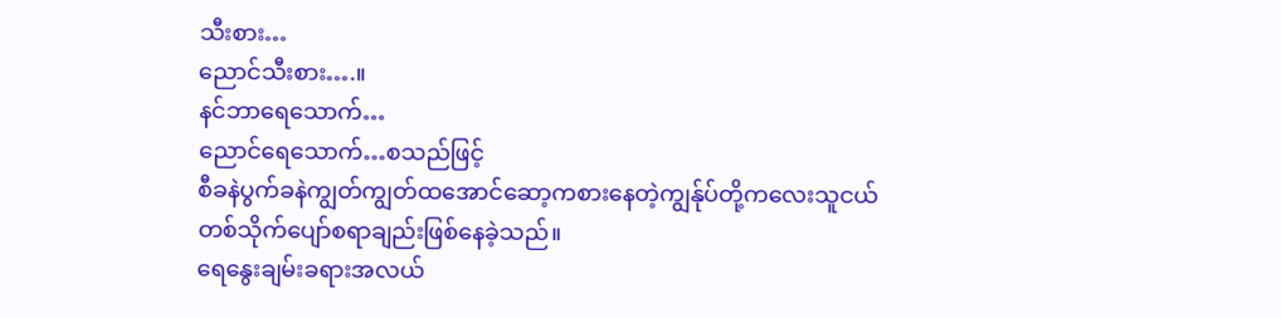သီးစား…
ညောင်သီးစား….။
နင်ဘာရေသောက်…
ညောင်ရေသောက်…စသည်ဖြင့်
စီခနဲပွက်ခနဲကျွတ်ကျွတ်ထအောင်ဆော့ကစားနေတဲ့ကျွန်ုပ်တို့ကလေးသူငယ်
တစ်သိုက်ပျော်စရာချည်းဖြစ်နေခဲ့သည်။
ရေနွေးချမ်းခရားအလယ်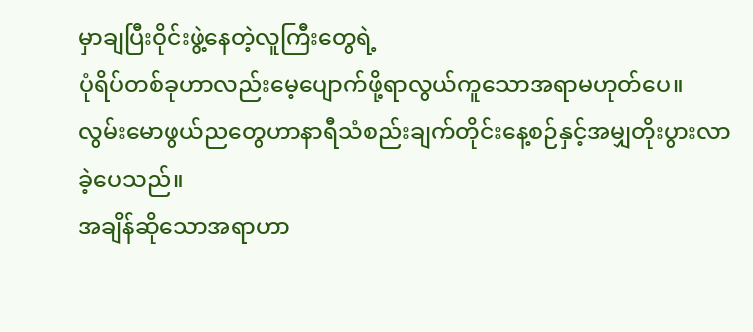မှာချပြီးဝိုင်းဖွဲ့နေတဲ့လူကြီးတွေရဲ့
ပုံရိပ်တစ်ခုဟာလည်းမေ့ပျောက်ဖို့ရာလွယ်ကူသောအရာမဟုတ်ပေ။
လွမ်းမောဖွယ်ညတွေဟာနာရီသံစည်းချက်တိုင်းနေ့စဉ်နှင့်အမျှတိုးပွားလာခဲ့ပေသည်။
အချိန်ဆိုသောအရာဟာ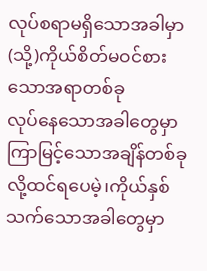လုပ်စရာမရှိသောအခါမှာ(သို့)ကိုယ်စိတ်မဝင်စားသောအရာတစ်ခု
လုပ်နေသောအခါတွေမှာကြာမြင့်သောအချိန်တစ်ခုလို့ထင်ရပေမဲ့၊ကိုယ်နှစ်သက်သောအခါတွေမှာ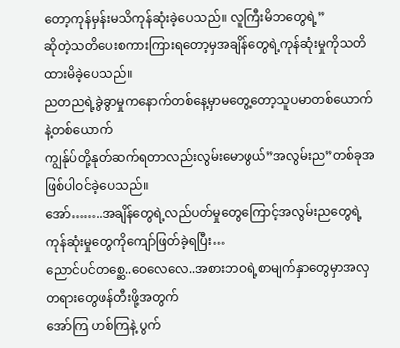တော့ကုန်မှန်းမသိကုန်ဆုံးခဲ့ပေသည်။ လူကြီးမိဘတွေရဲ့”
ဆိုတဲ့သတိပေးစကားကြားရတော့မှအချိန်တွေရဲ့ကုန်ဆုံးမှုကိုသတိထားမိခဲ့ပေသည်။
ညတညရဲ့ခွဲခွာမှုကနောက်တစ်နေ့မှာမတွေ့တော့သူပမာတစ်ယောက်နဲ့တစ်ယောက်
ကျွန်ုပ်တို့နုတ်ဆက်ရတာလည်းလွမ်းမောဖွယ်”အလွမ်းည”တစ်ခုအဖြစ်ပါဝင်ခဲ့ပေသည်။
အော်……..အချိန်တွေရဲ့လည်ပတ်မှုတွေကြောင့်အလွမ်းညတွေရဲ့ကုန်ဆုံးမှုတွေကိုကျော်ဖြတ်ခဲ့ရပြီး…
ညောင်ပင်တစ္ဆေ..ဝေလေလေ..အစားဘဝရဲ့စာမျက်နှာတွေမှာအလှတရားတွေဖန်တီးဖို့အတွက်
အော်ကြ ဟစ်ကြနဲ့ ပွက်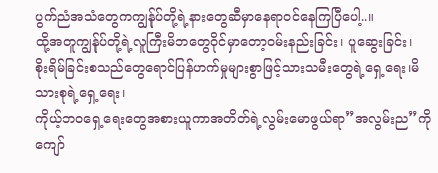ပွက်ညံအသံတွေကကျွန်ုပ်တို့ရဲ့နားတွေဆီမှာနေရာဝင်နေကြပြီပေါ့..။
ထို့အတူကျွန်ုပ်တို့ရဲ့လူကြီးမိဘတွေဝိုင်မှာတော့ဝမ်းနည်းခြင်း၊ ပူဆွေးခြင်း၊
စိုးရိမ်ခြင်းစသည်တွေရောင်ပြန်ဟက်မှုများစွာဖြင့်သားသမီးတွေရဲ့ရှေ့ရေး၊မိသားစုရဲ့ရှေ့ရေး၊
ကိုယ့်ဘဝရှေ့ရေးတွေအစားယူကာအတိတ်ရဲ့လွမ်းမောဖွယ်ရာ”အလွမ်းည”ကိုကျော်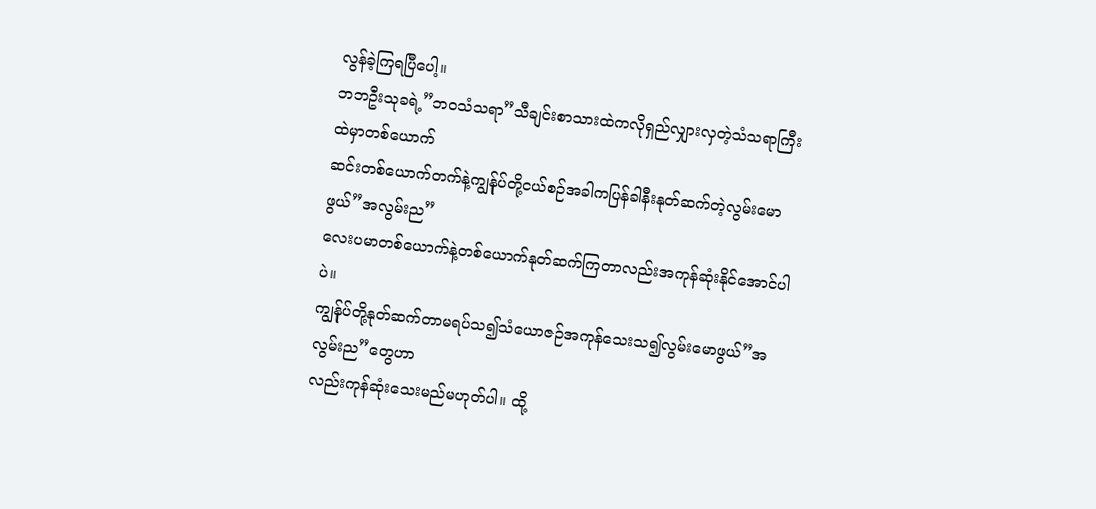လွန်ခဲ့ကြရပြီပေါ့။
ဘဘဦးသုခရဲ့”ဘဝသံသရာ”သီချင်းစာသားထဲကလိုရှည်လျှားလှတဲ့သံသရာကြီးထဲမှာတစ်ယောက်
ဆင်းတစ်ယောက်တက်နဲ့ကျွန်ုပ်တို့ငယ်စဉ်အခါကပြန်ခါနီးနုတ်ဆက်တဲ့လွမ်းမောဖွယ်”အလွမ်းည”
လေးပမာတစ်ယောက်နဲ့တစ်ယောက်နုတ်ဆက်ကြတာလည်းအကုန်ဆုံးနိုင်အောင်ပါပဲ။
ကျွန်ုပ်တို့နုတ်ဆက်တာမရပ်သ၍သံယောဇဉ်အကုန်သေးသ၍လွမ်းမောဖွယ်”အလွမ်းည”တွေဟာ
လည်းကုန်ဆုံးသေးမည်မဟုတ်ပါ။ ထို့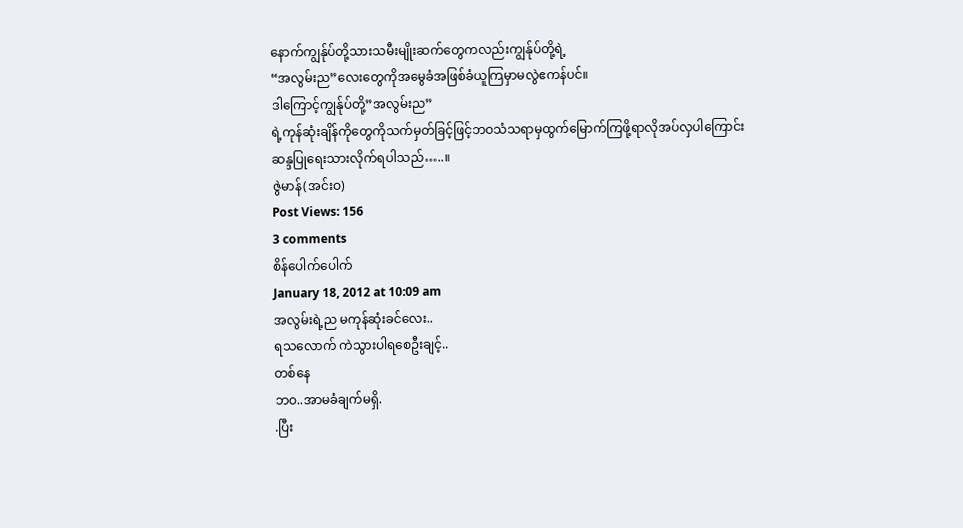နောက်ကျွန်ုပ်တို့သားသမီးမျိုးဆက်တွေကလည်းကျွန်ုပ်တို့ရဲ့
“အလွမ်းည”လေးတွေကိုအမွေခံအဖြစ်ခံယူကြမှာမလွဲဧကန်ပင်။
ဒါကြောင့်ကျွန်ုပ်တို့”အလွမ်းည”
ရဲ့ကုန်ဆုံးချိန်ကိုတွေကိုသက်မှတ်ခြင့်ဖြင့်ဘဝသံသရာမှထွက်မြောက်ကြဖို့ရာလိုအပ်လှပါကြောင်း
ဆန္ဒပြုရေးသားလိုက်ရပါသည်…..။
ဇွဲမာန်(အင်းဝ)
Post Views: 156
3 comments
စိန်ပေါက်ပေါက်
January 18, 2012 at 10:09 am
အလွမ်းရဲ့ည မကုန်ဆုံးခင်လေး..
ရသလောက် ကဲသွားပါရစေဦးချင့်..
တစ်နေ
ဘဝ..အာမခံချက်မရှိ.
.ပြီး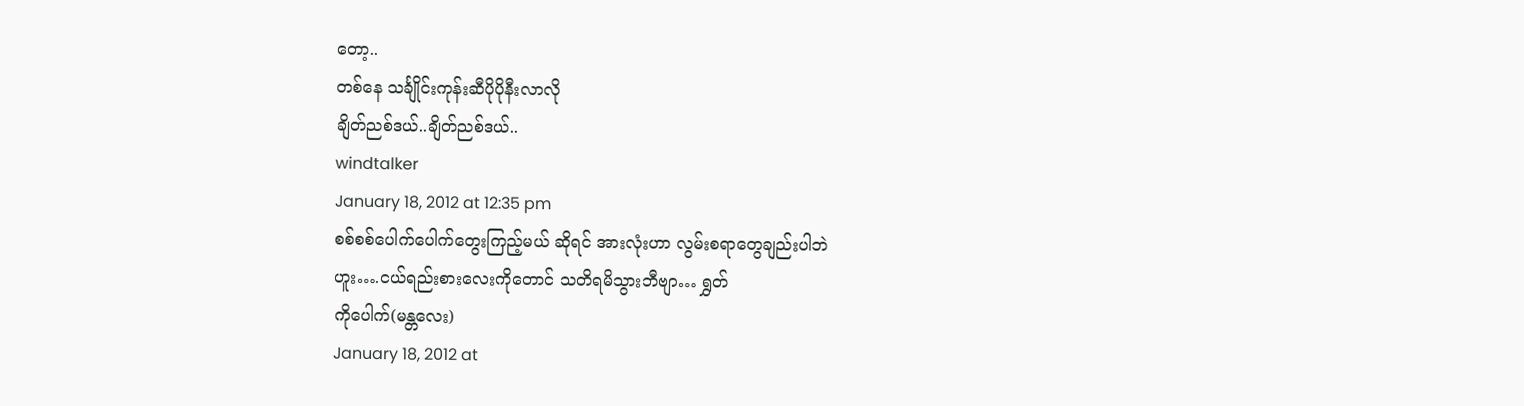တော့..
တစ်နေ သင်္ချိုင်းကုန်းဆီပိုပိုနီးလာလို
ချိတ်ညစ်ဒယ်..ချိတ်ညစ်ဒယ်..
windtalker
January 18, 2012 at 12:35 pm
စစ်စစ်ပေါက်ပေါက်တွေးကြည့်မယ် ဆိုရင် အားလုံးဟာ လွမ်းစရာတွေချည်းပါဘဲ
ဟူး….ငယ်ရည်းစားလေးကိုတောင် သတိရမိသွားဘီဗျာ… ရွှတ်
ကိုပေါက်(မန္တလေး)
January 18, 2012 at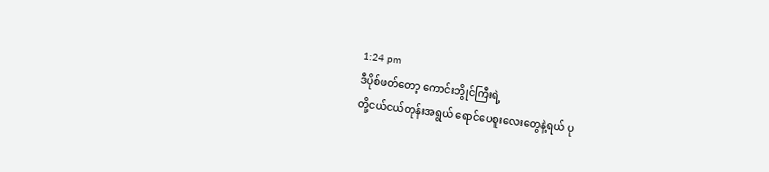1:24 pm
ဒီပိုစ်ဖတ်တော့ ကောင်းဘွိုင်ကြီးရဲ့
တို့ငယ်ငယ်တုန်းအရွယ် ရောင်ပေစူးလေးတွေနဲ့ရယ် ပု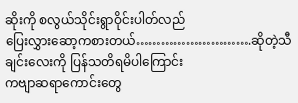ဆိုးကို စလွယ်သိုင်းရွာဝိုင်းပါတ်လည်
ပြေးလွှားဆော့ကစားတယ်……………………….ဆိုတဲ့သီချင်းလေးကို ပြန်သတိရမိပါကြောင်း
ကဗျာဆရာကောင်းတွေ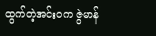ထွက်တဲ့အင်းဝက ဇွဲမာန်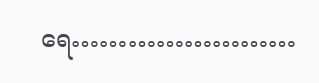ရေ……………………